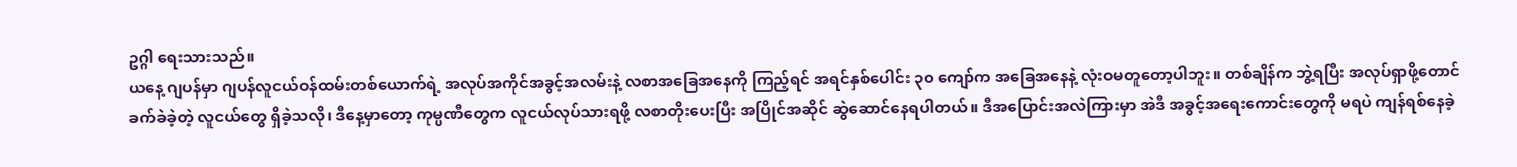ဥဂ္ဂါ ရေးသားသည်။
ယနေ့ ဂျပန်မှာ ဂျပန်လူငယ်ဝန်ထမ်းတစ်ယောက်ရဲ့ အလုပ်အကိုင်အခွင့်အလမ်းနဲ့ လစာအခြေအနေကို ကြည့်ရင် အရင်နှစ်ပေါင်း ၃၀ ကျော်က အခြေအနေနဲ့ လုံးဝမတူတော့ပါဘူး။ တစ်ချိန်က ဘွဲ့ရပြီး အလုပ်ရှာဖို့တောင် ခက်ခဲခဲ့တဲ့ လူငယ်တွေ ရှိခဲ့သလို၊ ဒီနေ့မှာတော့ ကုမ္ပဏီတွေက လူငယ်လုပ်သားရဖို့ လစာတိုးပေးပြီး အပြိုင်အဆိုင် ဆွဲဆောင်နေရပါတယ်။ ဒီအပြောင်းအလဲကြားမှာ အဲဒီ အခွင့်အရေးကောင်းတွေကို မရပဲ ကျန်ရစ်နေခဲ့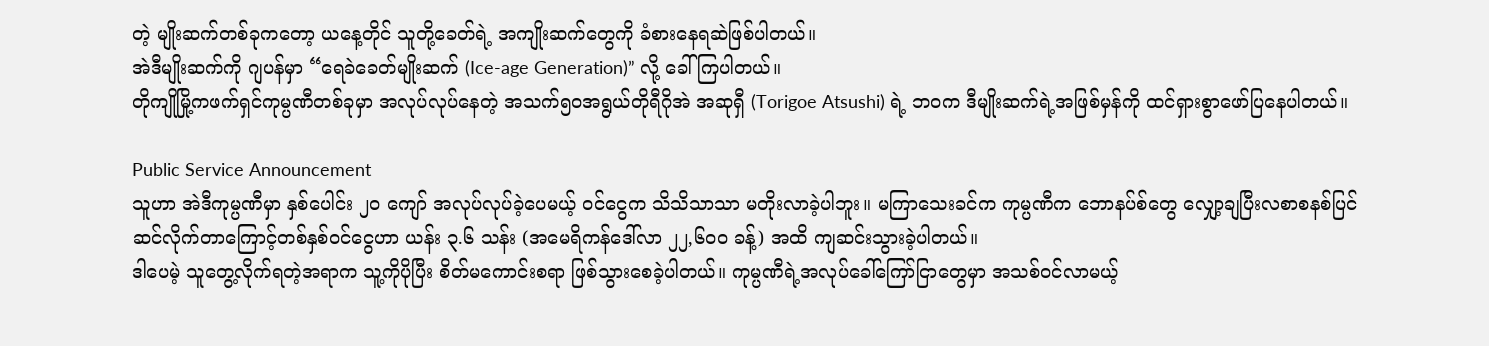တဲ့ မျိုးဆက်တစ်ခုကတော့ ယနေ့တိုင် သူတို့ခေတ်ရဲ့ အကျိုးဆက်တွေကို ခံစားနေရဆဲဖြစ်ပါတယ်။
အဲဒီမျိုးဆက်ကို ဂျပန်မှာ “ရေခဲခေတ်မျိုးဆက် (Ice-age Generation)” လို့ ခေါ်ကြပါတယ်။
တိုကျိုမြို့ကဖက်ရှင်ကုမ္ပဏီတစ်ခုမှာ အလုပ်လုပ်နေတဲ့ အသက်၅၀အရွယ်တိုရီဂိုအဲ အဆုရှီ (Torigoe Atsushi) ရဲ့ ဘဝက ဒီမျိုးဆက်ရဲ့အဖြစ်မှန်ကို ထင်ရှားစွာဖော်ပြနေပါတယ်။

Public Service Announcement
သူဟာ အဲဒီကုမ္ပဏီမှာ နှစ်ပေါင်း ၂၀ ကျော် အလုပ်လုပ်ခဲ့ပေမယ့် ဝင်ငွေက သိသိသာသာ မတိုးလာခဲ့ပါဘူး။ မကြာသေးခင်က ကုမ္ပဏီက ဘောနပ်စ်တွေ လျှော့ချပြီးလစာစနစ်ပြင်ဆင်လိုက်တာကြောင့်တစ်နှစ်ဝင်ငွေဟာ ယန်း ၃.၆ သန်း (အမေရိကန်ဒေါ်လာ ၂၂,၆၀၀ ခန့်) အထိ ကျဆင်းသွားခဲ့ပါတယ်။
ဒါပေမဲ့ သူတွေ့လိုက်ရတဲ့အရာက သူ့ကိုပိုပြီး စိတ်မကောင်းစရာ ဖြစ်သွားစေခဲ့ပါတယ်။ ကုမ္ပဏီရဲ့အလုပ်ခေါ်ကြော်ငြာတွေမှာ အသစ်ဝင်လာမယ့်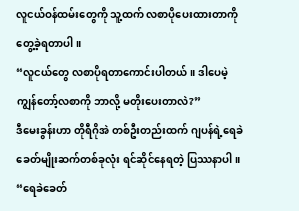လူငယ်ဝန်ထမ်းတွေကို သူ့ထက် လစာပိုပေးထားတာကို တွေ့ခဲ့ရတာပါ။
“လူငယ်တွေ လစာပိုရတာကောင်းပါတယ်။ ဒါပေမဲ့ ကျွန်တော့်လစာကို ဘာလို့ မတိုးပေးတာလဲ?”
ဒီမေးခွန်းဟာ တိုရီဂိုအဲ တစ်ဦးတည်းထက် ဂျပန်ရဲ့ရေခဲခေတ်မျိုးဆက်တစ်ခုလုံး ရင်ဆိုင်နေရတဲ့ ပြဿနာပါ။
“ရေခဲခေတ်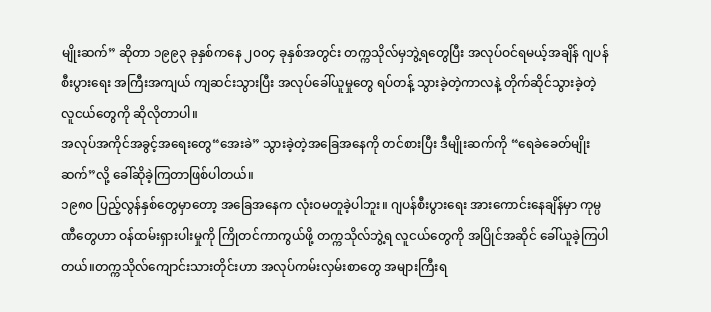မျိုးဆက်” ဆိုတာ ၁၉၉၃ ခုနှစ်ကနေ ၂၀၀၄ ခုနှစ်အတွင်း တက္ကသိုလ်မှဘွဲ့ရတွေပြီး အလုပ်ဝင်ရမယ့်အချိန် ဂျပန်စီးပွားရေး အကြီးအကျယ် ကျဆင်းသွားပြီး အလုပ်ခေါ်ယူမှုတွေ ရပ်တန့် သွားခဲ့တဲ့ကာလနဲ့ တိုက်ဆိုင်သွားခဲ့တဲ့ လူငယ်တွေကို ဆိုလိုတာပါ။
အလုပ်အကိုင်အခွင့်အရေးတွေ“အေးခဲ” သွားခဲ့တဲ့အခြေအနေကို တင်စားပြီး ဒီမျိုးဆက်ကို “ရေခဲခေတ်မျိုးဆက်”လို့ ခေါ်ဆိုခဲ့ကြတာဖြစ်ပါတယ်။
၁၉၈၀ ပြည့်လွန်နှစ်တွေမှာတော့ အခြေအနေက လုံးဝမတူခဲ့ပါဘူး။ ဂျပန်စီးပွားရေး အားကောင်းနေချိန်မှာ ကုမ္ပဏီတွေဟာ ဝန်ထမ်းရှားပါးမှုကို ကြိုတင်ကာကွယ်ဖို့ တက္ကသိုလ်ဘွဲ့ရ လူငယ်တွေကို အပြိုင်အဆိုင် ခေါ်ယူခဲ့ကြပါတယ်။တက္ကသိုလ်ကျောင်းသားတိုင်းဟာ အလုပ်ကမ်းလှမ်းစာတွေ အများကြီးရ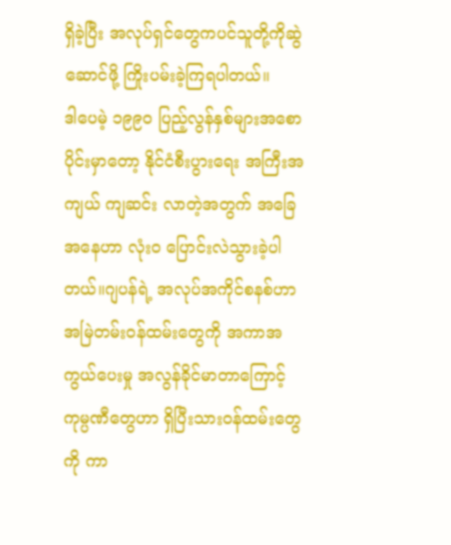ရှိခဲ့ပြီး အလုပ်ရှင်တွေကပင်သူတို့ကိုဆွဲဆောင်ဖို့ ကြိုးပမ်းခဲ့ကြရပါတယ်။
ဒါပေမဲ့ ၁၉၉၀ ပြည့်လွန်နှစ်များအစောပိုင်းမှာတော့ နိုင်ငံစီးပွားရေး အကြီးအကျယ် ကျဆင်း လာတဲ့အတွက် အခြေအနေဟာ လုံးဝ ပြောင်းလဲသွားခဲ့ပါတယ်။ဂျပန်ရဲ့ အလုပ်အကိုင်စနစ်ဟာ အမြဲတမ်းဝန်ထမ်းတွေကို အကာအကွယ်ပေးမှု အလွန်ခိုင်မာတာကြောင့် ကုမ္ပဏီတွေဟာ ရှိပြီးသားဝန်ထမ်းတွေကို ကာ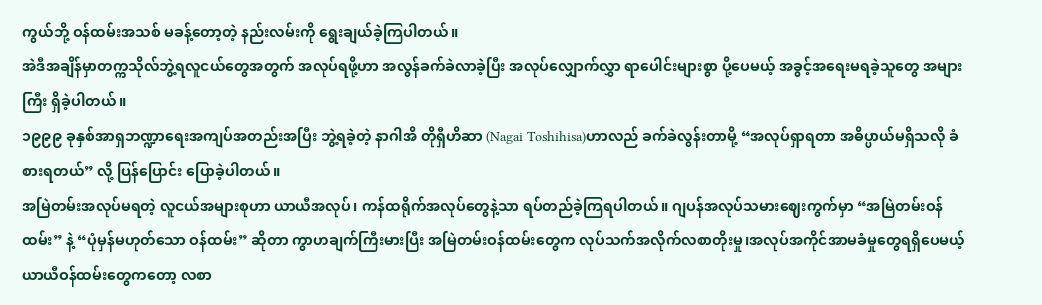ကွယ်ဘို့ ဝန်ထမ်းအသစ် မခန့်တော့တဲ့ နည်းလမ်းကို ရွေးချယ်ခဲ့ကြပါတယ်။
အဲဒီအချိန်မှာတက္ကသိုလ်ဘွဲ့ရလူငယ်တွေအတွက် အလုပ်ရဖို့ဟာ အလွန်ခက်ခဲလာခဲ့ပြီး အလုပ်လျှောက်လွှာ ရာပေါင်းများစွာ ပို့ပေမယ့် အခွင့်အရေးမရခဲ့သူတွေ အများကြီး ရှိခဲ့ပါတယ်။
၁၉၉၉ ခုနှစ်အာရှဘဏ္ဍာရေးအကျပ်အတည်းအပြီး ဘွဲ့ရခဲ့တဲ့ နာဂါအိ တိုရှီဟိဆာ (Nagai Toshihisa)ဟာလည် ခက်ခဲလွန်းတာမို့ “အလုပ်ရှာရတာ အဓိပ္ပာယ်မရှိသလို ခံစားရတယ်” လို့ ပြန်ပြောင်း ပြောခဲ့ပါတယ်။
အမြဲတမ်းအလုပ်မရတဲ့ လူငယ်အများစုဟာ ယာယီအလုပ်၊ ကန်ထရိုက်အလုပ်တွေနဲ့သာ ရပ်တည်ခဲ့ကြရပါတယ်။ ဂျပန်အလုပ်သမားဈေးကွက်မှာ “အမြဲတမ်းဝန်ထမ်း” နဲ့ “ပုံမှန်မဟုတ်သော ဝန်ထမ်း” ဆိုတာ ကွာဟချက်ကြီးမားပြီး အမြဲတမ်းဝန်ထမ်းတွေက လုပ်သက်အလိုက်လစာတိုးမှု၊အလုပ်အကိုင်အာမခံမှုတွေရရှိပေမယ့်ယာယီဝန်ထမ်းတွေကတော့ လစာ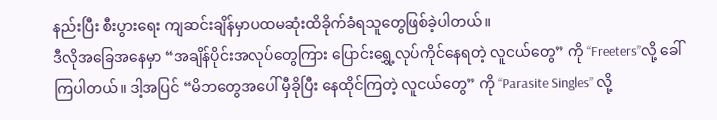နည်းပြီး စီးပွားရေး ကျဆင်းချိန်မှာပထမဆုံးထိခိုက်ခံရသူတွေဖြစ်ခဲ့ပါတယ်။
ဒီလိုအခြေအနေမှာ “အချိန်ပိုင်းအလုပ်တွေကြား ပြောင်းရွှေ့လုပ်ကိုင်နေရတဲ့ လူငယ်တွေ” ကို “Freeters”လို့ ခေါ်ကြပါတယ်။ ဒါ့အပြင် “မိဘတွေအပေါ် မှီခိုပြီး နေထိုင်ကြတဲ့ လူငယ်တွေ” ကို “Parasite Singles” လို့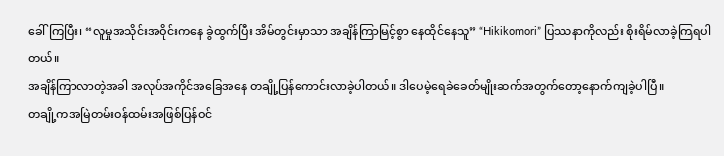ခေါ်ကြပြီး၊ “လူမှုအသိုင်းအဝိုင်းကနေ ခွဲထွက်ပြီး အိမ်တွင်းမှာသာ အချိန်ကြာမြင့်စွာ နေထိုင်နေသူ” “Hikikomori” ပြဿနာကိုလည်း စိုးရိမ်လာခဲ့ကြရပါတယ်။
အချိန်ကြာလာတဲ့အခါ အလုပ်အကိုင်အခြေအနေ တချို့ပြန်ကောင်းလာခဲ့ပါတယ်။ ဒါပေမဲ့ရေခဲခေတ်မျိုးဆက်အတွက်တော့နောက်ကျခဲ့ပါပြီ။
တချို့ကအမြဲတမ်းဝန်ထမ်းအဖြစ်ပြန်ဝင်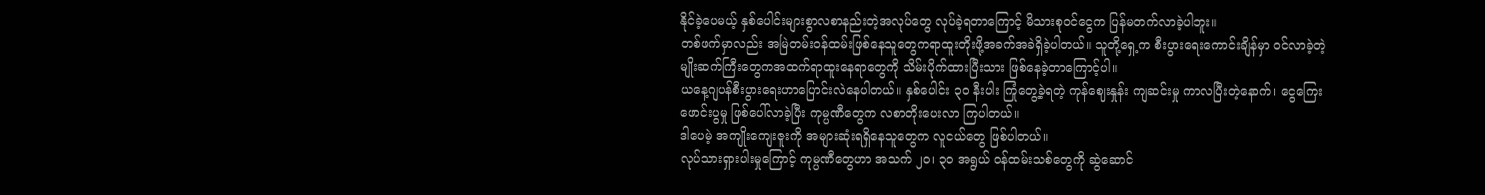နိုင်ခဲ့ပေမယ့် နှစ်ပေါင်းများစွာလစာနည်းတဲ့အလုပ်တွေ လုပ်ခဲ့ရတာကြောင့် မိသားစုဝင်ငွေက ပြန်မတက်လာခဲ့ပါဘူး။
တစ်ဖက်မှာလည်း အမြဲတမ်းဝန်ထမ်းဖြစ်နေသူတွေကရာထူးတိုးဖို့အခက်အခဲရှိခဲ့ပါတယ်။ သူတို့ရှေ့က စီးပွားရေးကောင်းချိန်မှာ ဝင်လာခဲ့တဲ့မျိုးဆက်ကြီးတွေကအထက်ရာထူးနေရာတွေကို သိမ်းပိုက်ထားပြီးသား ဖြစ်နေခဲ့တာကြောင့်ပါ။
ယနေ့ဂျပန်စီးပွားရေးဟာပြောင်းလဲနေပါတယ်။ နှစ်ပေါင်း ၃၀ နီးပါး ကြုံတွေ့ခဲ့ရတဲ့ ကုန်ဈေးနှုန်း ကျဆင်းမှု ကာလပြီးတဲ့နောက်၊ ငွေကြေးဖောင်းပွမှု ဖြစ်ပေါ်လာခဲ့ပြီး ကုမ္ပဏီတွေက လစာတိုးပေးလာ ကြပါတယ်။
ဒါပေမဲ့ အကျိုးကျေးဇူးကို အများဆုံးရရှိနေသူတွေက လူငယ်တွေ ဖြစ်ပါတယ်။
လုပ်သားရှားပါးမှုကြောင့် ကုမ္ပဏီတွေဟာ အသက် ၂၀၊ ၃၀ အရွယ် ဝန်ထမ်းသစ်တွေကို ဆွဲဆောင်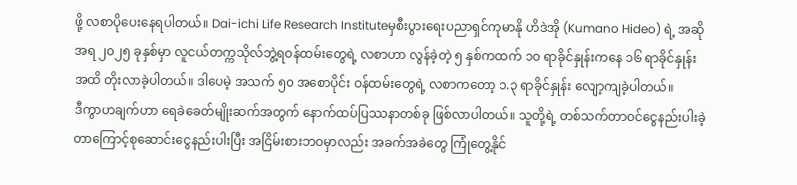ဖို့ လစာပိုပေးနေရပါတယ်။ Dai-ichi Life Research Instituteမှစီးပွားရေးပညာရှင်ကုမာနို ဟိဒဲအို (Kumano Hideo) ရဲ့ အဆိုအရ ၂၀၂၅ ခုနှစ်မှာ လူငယ်တက္ကသိုလ်ဘွဲ့ရဝန်ထမ်းတွေရဲ့ လစာဟာ လွန်ခဲ့တဲ့ ၅ နှစ်ကထက် ၁၀ ရာခိုင်နှုန်းကနေ ၁၆ ရာခိုင်နှုန်းအထိ တိုးလာခဲ့ပါတယ်။ ဒါပေမဲ့ အသက် ၅၀ အစောပိုင်း ဝန်ထမ်းတွေရဲ့ လစာကတော့ ၁.၃ ရာခိုင်နှုန်း လျော့ကျခဲ့ပါတယ်။
ဒီကွာဟချက်ဟာ ရေခဲခေတ်မျိုးဆက်အတွက် နောက်ထပ်ပြဿနာတစ်ခု ဖြစ်လာပါတယ်။ သူတို့ရဲ့ တစ်သက်တာဝင်ငွေနည်းပါးခဲ့တာကြောင့်စုဆောင်းငွေနည်းပါးပြီး အငြိမ်းစားဘဝမှာလည်း အခက်အခဲတွေ ကြုံတွေ့နိုင်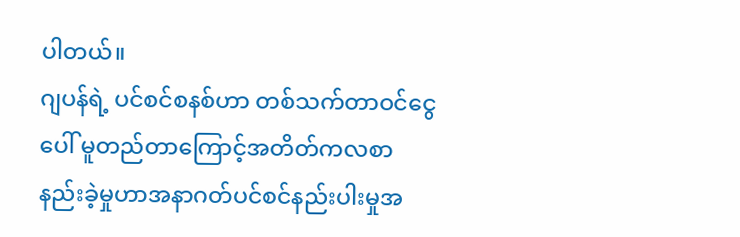ပါတယ်။
ဂျပန်ရဲ့ ပင်စင်စနစ်ဟာ တစ်သက်တာဝင်ငွေပေါ် မူတည်တာကြောင့်အတိတ်ကလစာနည်းခဲ့မှုဟာအနာဂတ်ပင်စင်နည်းပါးမှုအ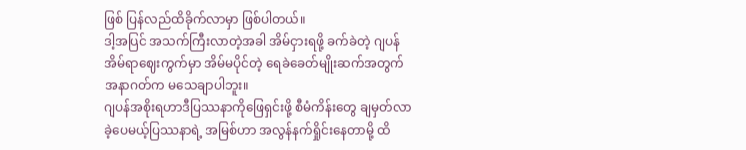ဖြစ် ပြန်လည်ထိခိုက်လာမှာ ဖြစ်ပါတယ်။
ဒါ့အပြင် အသက်ကြီးလာတဲ့အခါ အိမ်ငှားရဖို့ ခက်ခဲတဲ့ ဂျပန်အိမ်ရာဈေးကွက်မှာ အိမ်မပိုင်တဲ့ ရေခဲခေတ်မျိုးဆက်အတွက် အနာဂတ်က မသေချာပါဘူး။
ဂျပန်အစိုးရဟာဒီပြဿနာကိုဖြေရှင်းဖို့ စီမံကိန်းတွေ ချမှတ်လာခဲ့ပေမယ့်ပြဿနာရဲ့ အမြစ်ဟာ အလွန်နက်ရှိုင်းနေတာမို့ ထိ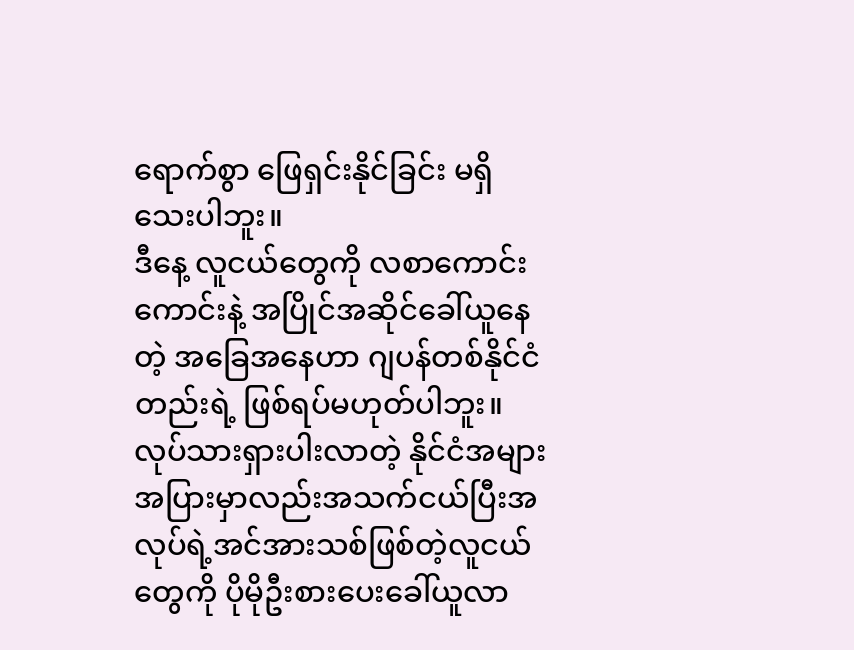ရောက်စွာ ဖြေရှင်းနိုင်ခြင်း မရှိသေးပါဘူး။
ဒီနေ့ လူငယ်တွေကို လစာကောင်းကောင်းနဲ့ အပြိုင်အဆိုင်ခေါ်ယူနေတဲ့ အခြေအနေဟာ ဂျပန်တစ်နိုင်ငံတည်းရဲ့ ဖြစ်ရပ်မဟုတ်ပါဘူး။ လုပ်သားရှားပါးလာတဲ့ နိုင်ငံအများအပြားမှာလည်းအသက်ငယ်ပြီးအလုပ်ရဲ့အင်အားသစ်ဖြစ်တဲ့လူငယ်တွေကို ပိုမိုဦးစားပေးခေါ်ယူလာ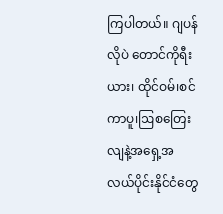ကြပါတယ်။ ဂျပန်လိုပဲ တောင်ကိုရီးယား၊ ထိုင်ဝမ်၊စင်ကာပူ၊ဩစတြေးလျနဲ့အရှေ့အလယ်ပိုင်းနိုင်ငံတွေ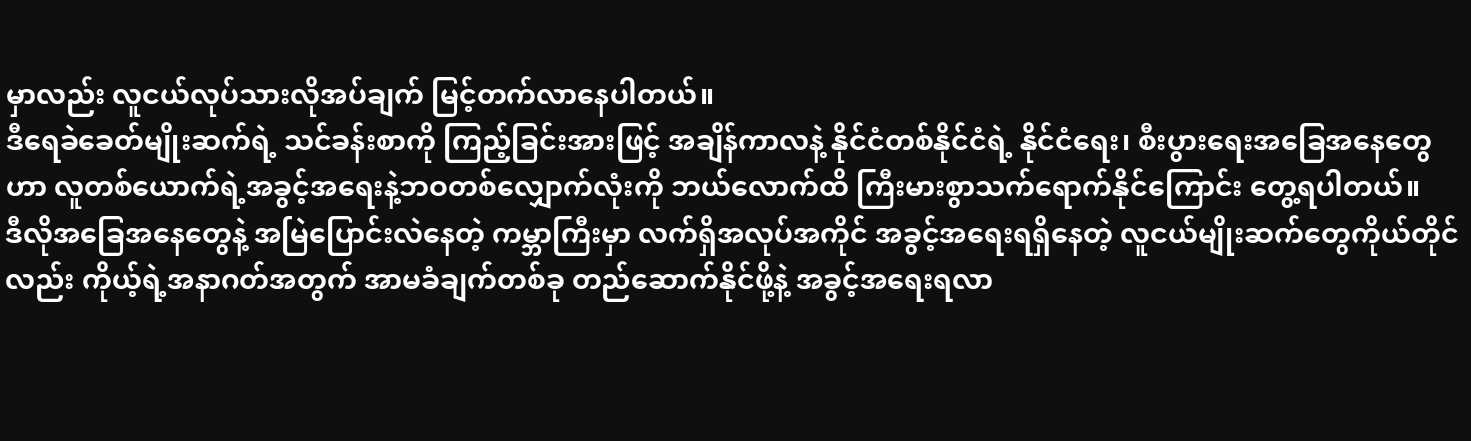မှာလည်း လူငယ်လုပ်သားလိုအပ်ချက် မြင့်တက်လာနေပါတယ်။
ဒီရေခဲခေတ်မျိုးဆက်ရဲ့ သင်ခန်းစာကို ကြည့်ခြင်းအားဖြင့် အချိန်ကာလနဲ့ နိုင်ငံတစ်နိုင်ငံရဲ့ နိုင်ငံရေး၊ စီးပွားရေးအခြေအနေတွေဟာ လူတစ်ယောက်ရဲ့အခွင့်အရေးနဲ့ဘဝတစ်လျှောက်လုံးကို ဘယ်လောက်ထိ ကြီးမားစွာသက်ရောက်နိုင်ကြောင်း တွေ့ရပါတယ်။
ဒီလိုအခြေအနေတွေနဲ့ အမြဲပြောင်းလဲနေတဲ့ ကမ္ဘာကြီးမှာ လက်ရှိအလုပ်အကိုင် အခွင့်အရေးရရှိနေတဲ့ လူငယ်မျိုးဆက်တွေကိုယ်တိုင်လည်း ကိုယ့်ရဲ့အနာဂတ်အတွက် အာမခံချက်တစ်ခု တည်ဆောက်နိုင်ဖို့နဲ့ အခွင့်အရေးရလာ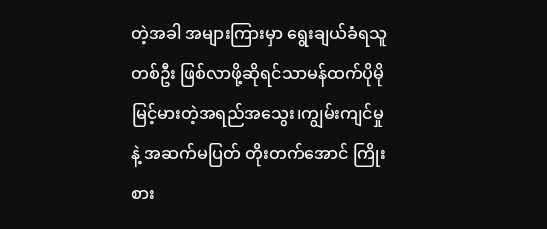တဲ့အခါ အများကြားမှာ ရွေးချယ်ခံရသူတစ်ဦး ဖြစ်လာဖို့ဆိုရင်သာမန်ထက်ပိုမိုမြင့်မားတဲ့အရည်အသွေး၊ကျွမ်းကျင်မှုနဲ့ အဆက်မပြတ် တိုးတက်အောင် ကြိုးစား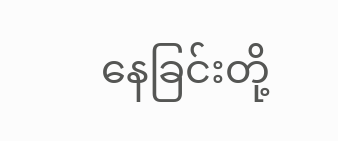နေခြင်းတို့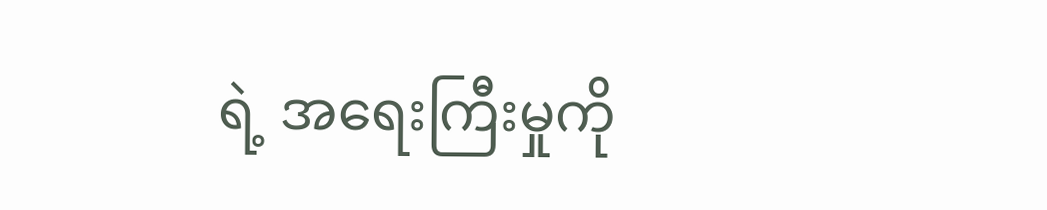ရဲ့ အရေးကြီးမှုကို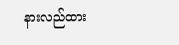နားလည်ထား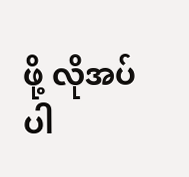ဖို့ လိုအပ်ပါ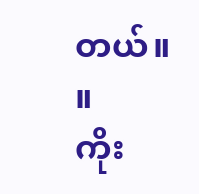တယ်။ ။
ကိုး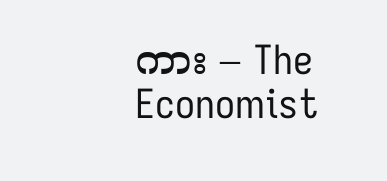ကား – The Economist